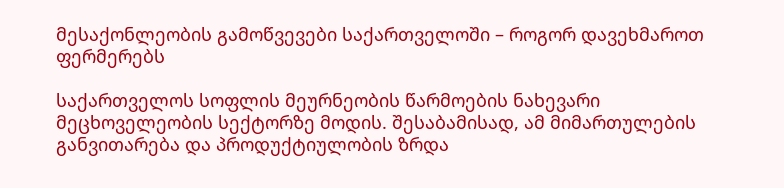მესაქონლეობის გამოწვევები საქართველოში – როგორ დავეხმაროთ ფერმერებს

საქართველოს სოფლის მეურნეობის წარმოების ნახევარი მეცხოველეობის სექტორზე მოდის. შესაბამისად, ამ მიმართულების განვითარება და პროდუქტიულობის ზრდა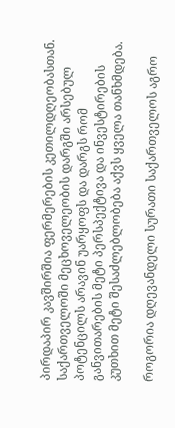პირდაპირ კავშირშია ფერმერების კეთილდღეობასთან. საქართველოში მეცხოველეობის დარგში არსებულ პოტენცილს არავინ უარყოფს და დარგს რომ განვითარების მეტი პერსპექტივა და ინვესტირების კუთხით მეტი შესაძლებლობება აქვს ყველა თანხმდება.

როგორია დღევანდელი სურათი საქართველოს აგრო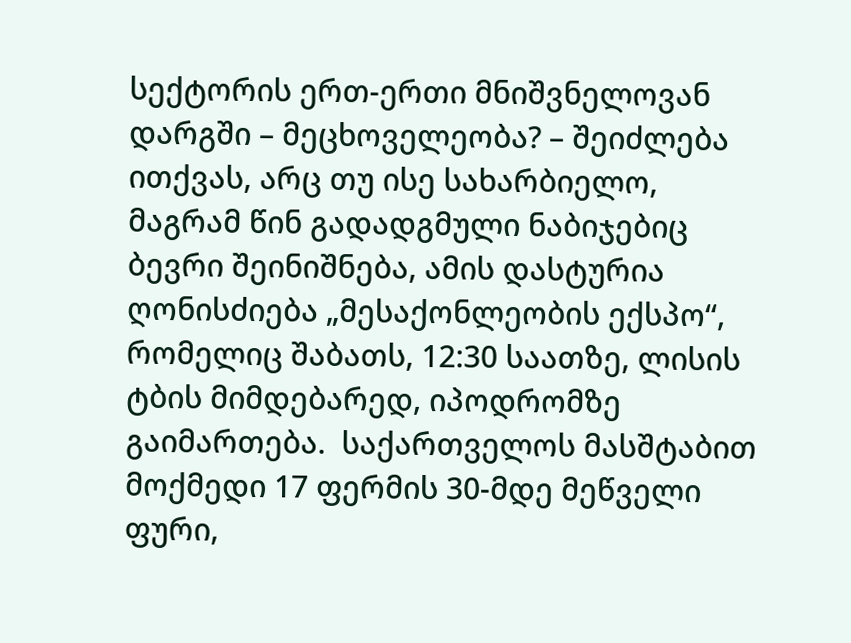სექტორის ერთ-ერთი მნიშვნელოვან დარგში – მეცხოველეობა? – შეიძლება ითქვას, არც თუ ისე სახარბიელო, მაგრამ წინ გადადგმული ნაბიჯებიც ბევრი შეინიშნება, ამის დასტურია ღონისძიება „მესაქონლეობის ექსპო“, რომელიც შაბათს, 12:30 საათზე, ლისის ტბის მიმდებარედ, იპოდრომზე გაიმართება.  საქართველოს მასშტაბით მოქმედი 17 ფერმის 30-მდე მეწველი ფური,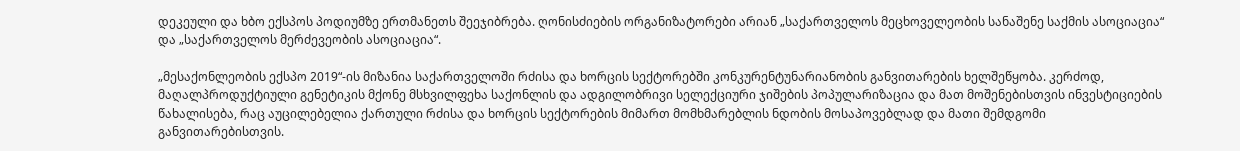დეკეული და ხბო ექსპოს პოდიუმზე ერთმანეთს შეეჯიბრება. ღონისძიების ორგანიზატორები არიან „საქართველოს მეცხოველეობის სანაშენე საქმის ასოციაცია“ და „საქართველოს მერძევეობის ასოციაცია“.

„მესაქონლეობის ექსპო 2019“-ის მიზანია საქართველოში რძისა და ხორცის სექტორებში კონკურენტუნარიანობის განვითარების ხელშეწყობა. კერძოდ, მაღალპროდუქტიული გენეტიკის მქონე მსხვილფეხა საქონლის და ადგილობრივი სელექციური ჯიშების პოპულარიზაცია და მათ მოშენებისთვის ინვესტიციების წახალისება, რაც აუცილებელია ქართული რძისა და ხორცის სექტორების მიმართ მომხმარებლის ნდობის მოსაპოვებლად და მათი შემდგომი განვითარებისთვის.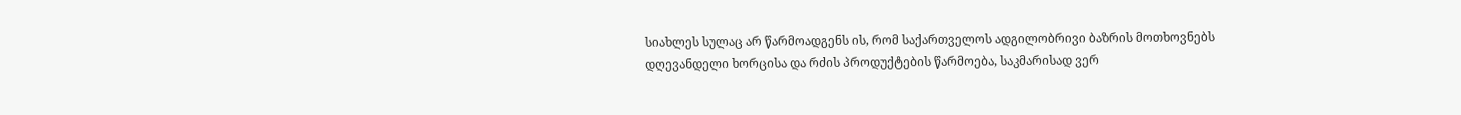სიახლეს სულაც არ წარმოადგენს ის, რომ საქართველოს ადგილობრივი ბაზრის მოთხოვნებს დღევანდელი ხორცისა და რძის პროდუქტების წარმოება, საკმარისად ვერ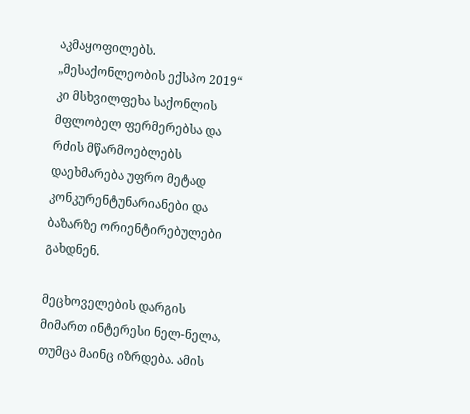აკმაყოფილებს. „მესაქონლეობის ექსპო 2019“ კი მსხვილფეხა საქონლის მფლობელ ფერმერებსა და რძის მწარმოებლებს დაეხმარება უფრო მეტად კონკურენტუნარიანები და ბაზარზე ორიენტირებულები გახდნენ.

მეცხოველების დარგის მიმართ ინტერესი ნელ-ნელა, თუმცა მაინც იზრდება. ამის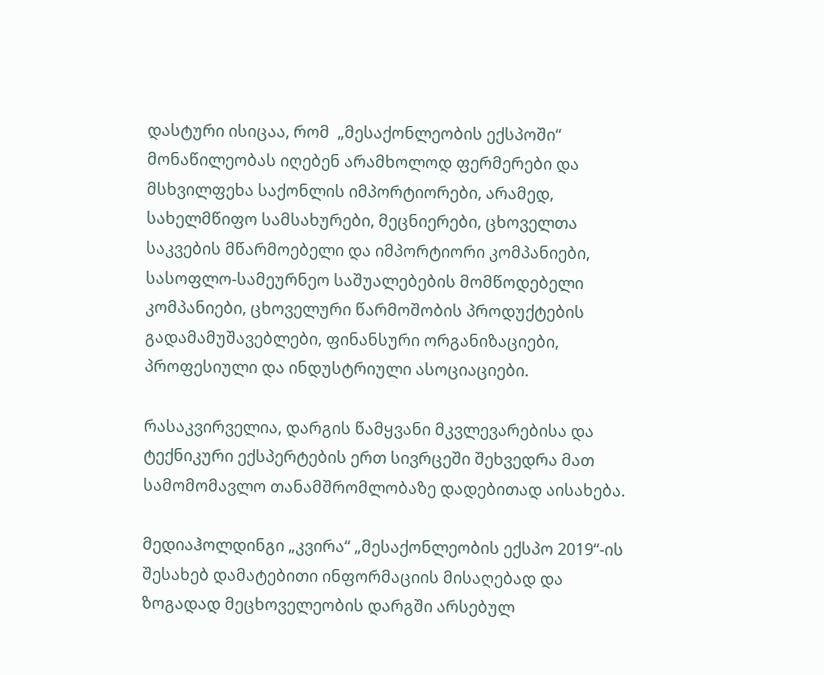დასტური ისიცაა, რომ  „მესაქონლეობის ექსპოში“ მონაწილეობას იღებენ არამხოლოდ ფერმერები და მსხვილფეხა საქონლის იმპორტიორები, არამედ, სახელმწიფო სამსახურები, მეცნიერები, ცხოველთა საკვების მწარმოებელი და იმპორტიორი კომპანიები, სასოფლო-სამეურნეო საშუალებების მომწოდებელი კომპანიები, ცხოველური წარმოშობის პროდუქტების გადამამუშავებლები, ფინანსური ორგანიზაციები, პროფესიული და ინდუსტრიული ასოციაციები.

რასაკვირველია, დარგის წამყვანი მკვლევარებისა და ტექნიკური ექსპერტების ერთ სივრცეში შეხვედრა მათ სამომომავლო თანამშრომლობაზე დადებითად აისახება.

მედიაჰოლდინგი „კვირა“ „მესაქონლეობის ექსპო 2019“-ის შესახებ დამატებითი ინფორმაციის მისაღებად და ზოგადად მეცხოველეობის დარგში არსებულ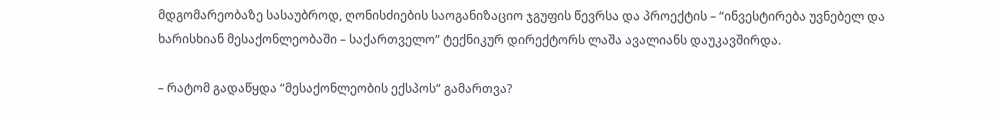მდგომარეობაზე სასაუბროდ, ღონისძიების საოგანიზაციო ჯგუფის წევრსა და პროექტის – “ინვესტირება უვნებელ და ხარისხიან მესაქონლეობაში – საქართველო“ ტექნიკურ დირექტორს ლაშა ავალიანს დაუკავშირდა.

– რატომ გადაწყდა “მესაქონლეობის ექსპოს“ გამართვა?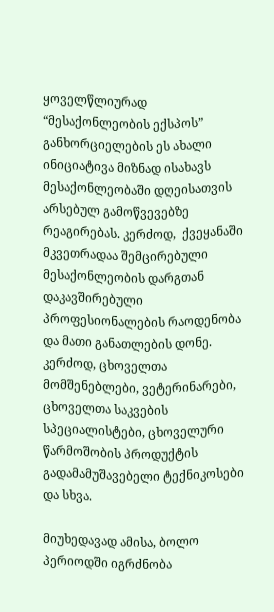ყოველწლიურად “მესაქონლეობის ექსპოს” განხორციელების ეს ახალი ინიციატივა მიზნად ისახავს მესაქონლეობაში დღეისათვის არსებულ გამოწვევებზე რეაგირებას. კერძოდ,  ქვეყანაში მკვეთრადაა შემცირებული მესაქონლეობის დარგთან დაკავშირებული პროფესიონალების რაოდენობა და მათი განათლების დონე. კერძოდ, ცხოველთა მომშენებლები, ვეტერინარები, ცხოველთა საკვების სპეციალისტები, ცხოველური წარმოშობის პროდუქტის გადამამუშავებელი ტექნიკოსები და სხვა.

მიუხედავად ამისა, ბოლო პერიოდში იგრძნობა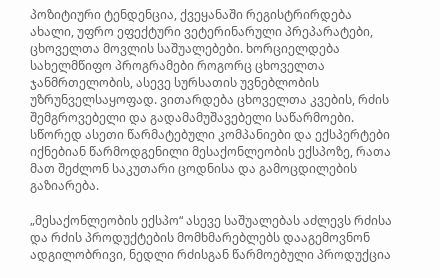პოზიტიური ტენდენცია, ქვეყანაში რეგისტრირდება ახალი, უფრო ეფექტური ვეტერინარული პრეპარატები, ცხოველთა მოვლის საშუალებები. ხორციელდება სახელმწიფო პროგრამები როგორც ცხოველთა ჯანმრთელობის, ასევე სურსათის უვნებლობის უზრუნველსაყოფად. ვითარდება ცხოველთა კვების, რძის შემგროვებელი და გადამამუშავებელი საწარმოები. სწორედ ასეთი წარმატებული კომპანიები და ექსპერტები იქნებიან წარმოდგენილი მესაქონლეობის ექსპოზე, რათა მათ შეძლონ საკუთარი ცოდნისა და გამოცდილების გაზიარება.

„მესაქონლეობის ექსპო“ ასევე საშუალებას აძლევს რძისა და რძის პროდუქტების მომხმარებლებს დააგემოვნონ ადგილობრივი, ნედლი რძისგან წარმოებული პროდუქცია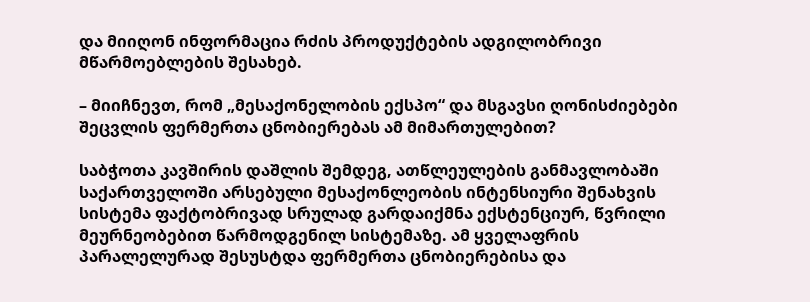და მიიღონ ინფორმაცია რძის პროდუქტების ადგილობრივი მწარმოებლების შესახებ.

– მიიჩნევთ, რომ „მესაქონელობის ექსპო“ და მსგავსი ღონისძიებები შეცვლის ფერმერთა ცნობიერებას ამ მიმართულებით?

საბჭოთა კავშირის დაშლის შემდეგ, ათწლეულების განმავლობაში საქართველოში არსებული მესაქონლეობის ინტენსიური შენახვის სისტემა ფაქტობრივად სრულად გარდაიქმნა ექსტენციურ, წვრილი მეურნეობებით წარმოდგენილ სისტემაზე. ამ ყველაფრის პარალელურად შესუსტდა ფერმერთა ცნობიერებისა და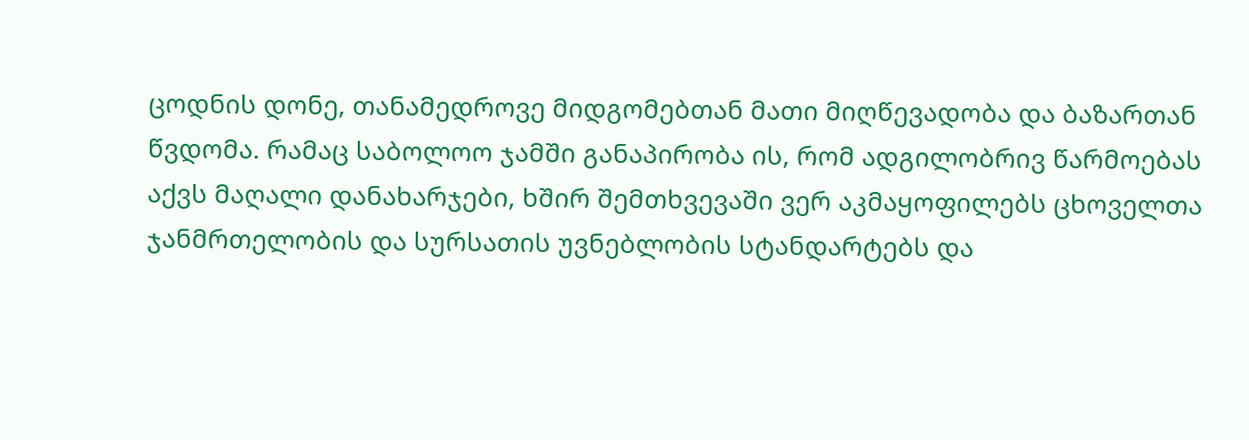ცოდნის დონე, თანამედროვე მიდგომებთან მათი მიღწევადობა და ბაზართან წვდომა. რამაც საბოლოო ჯამში განაპირობა ის, რომ ადგილობრივ წარმოებას აქვს მაღალი დანახარჯები, ხშირ შემთხვევაში ვერ აკმაყოფილებს ცხოველთა ჯანმრთელობის და სურსათის უვნებლობის სტანდარტებს და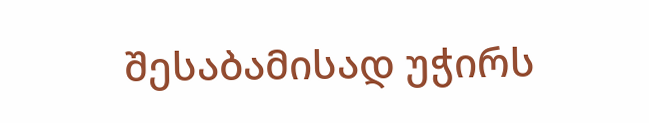შესაბამისად უჭირს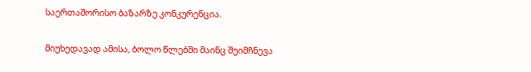საერთაშორისო ბაზარზე კონკურენცია.

მიუხედავად ამისა, ბოლო წლებში მაინც შეიმჩნევა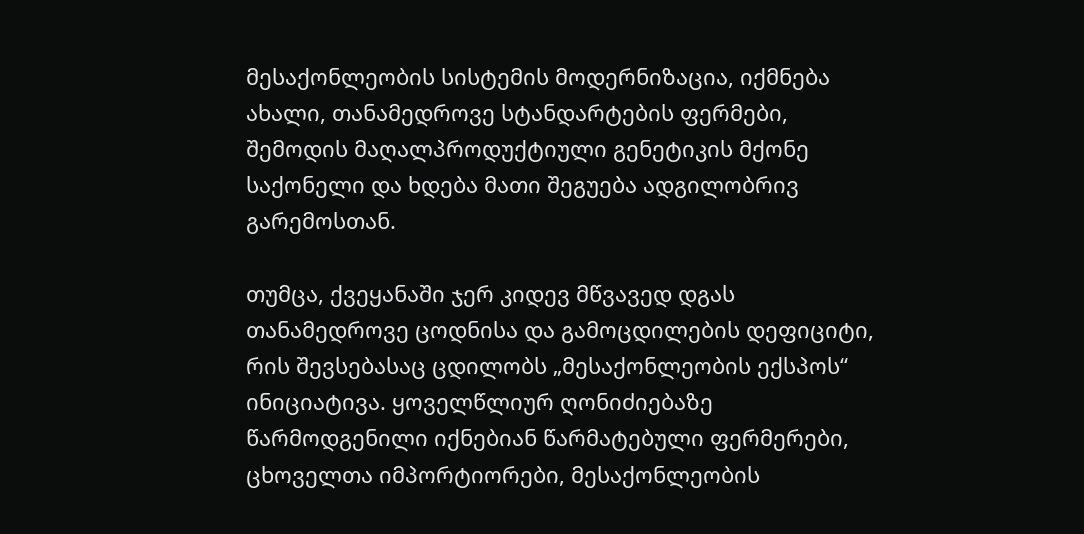მესაქონლეობის სისტემის მოდერნიზაცია, იქმნება ახალი, თანამედროვე სტანდარტების ფერმები, შემოდის მაღალპროდუქტიული გენეტიკის მქონე საქონელი და ხდება მათი შეგუება ადგილობრივ გარემოსთან.

თუმცა, ქვეყანაში ჯერ კიდევ მწვავედ დგას თანამედროვე ცოდნისა და გამოცდილების დეფიციტი, რის შევსებასაც ცდილობს „მესაქონლეობის ექსპოს“ ინიციატივა. ყოველწლიურ ღონიძიებაზე წარმოდგენილი იქნებიან წარმატებული ფერმერები, ცხოველთა იმპორტიორები, მესაქონლეობის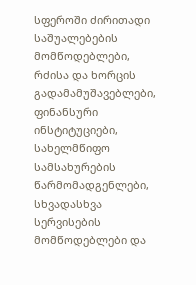სფეროში ძირითადი საშუალებების მომწოდებლები, რძისა და ხორცის გადამამუშავებლები, ფინანსური ინსტიტუციები, სახელმწიფო სამსახურების წარმომადგენლები, სხვადასხვა სერვისების მომწოდებლები და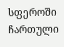სფეროში ჩართული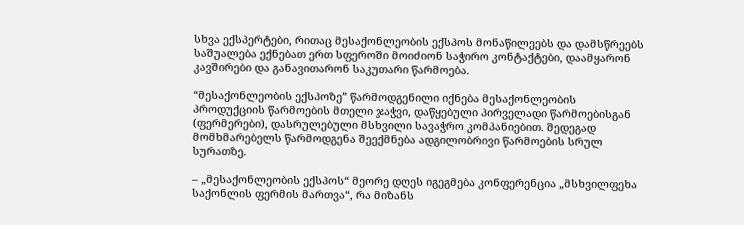სხვა ექსპერტები, რითაც მესაქონლეობის ექსპოს მონაწილეებს და დამსწრეებს საშუალება ექნებათ ერთ სფეროში მოიძიონ საჭირო კონტაქტები, დაამყარონ კავშირები და განავითარონ საკუთარი წარმოება.

“მესაქონლეობის ექსპოზე” წარმოდგენილი იქნება მესაქონლეობის პროდუქციის წარმოების მთელი ჯაჭვი, დაწყებული პირველადი წარმოებისგან (ფერმერები), დასრულებული მსხვილი სავაჭრო კომპანიებით. შედეგად მომხმარებელს წარმოდგენა შეექმნება ადგილობრივი წარმოების სრულ სურათზე.

– „მესაქონლეობის ექსპოს“ მეორე დღეს იგეგმება კონფერენცია „მსხვილფეხა საქონლის ფერმის მართვა“, რა მიზანს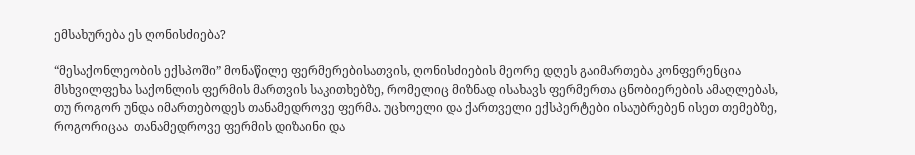ემსახურება ეს ღონისძიება?

“მესაქონლეობის ექსპოში” მონაწილე ფერმერებისათვის, ღონისძიების მეორე დღეს გაიმართება კონფერენცია მსხვილფეხა საქონლის ფერმის მართვის საკითხებზე, რომელიც მიზნად ისახავს ფერმერთა ცნობიერების ამაღლებას, თუ როგორ უნდა იმართებოდეს თანამედროვე ფერმა. უცხოელი და ქართველი ექსპერტები ისაუბრებენ ისეთ თემებზე, როგორიცაა  თანამედროვე ფერმის დიზაინი და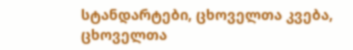სტანდარტები, ცხოველთა კვება, ცხოველთა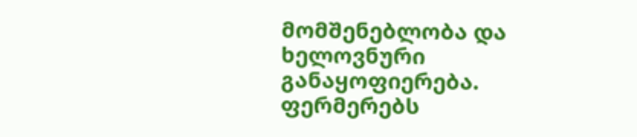მომშენებლობა და ხელოვნური განაყოფიერება. ფერმერებს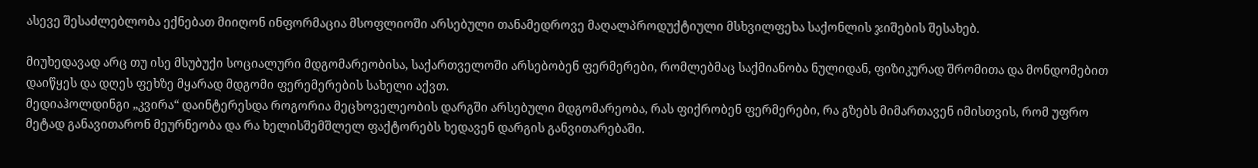ასევე შესაძლებლობა ექნებათ მიიღონ ინფორმაცია მსოფლიოში არსებული თანამედროვე მაღალპროდუქტიული მსხვილფეხა საქონლის ჯიშების შესახებ.

მიუხედავად არც თუ ისე მსუბუქი სოციალური მდგომარეობისა, საქართველოში არსებობენ ფერმერები, რომლებმაც საქმიანობა ნულიდან, ფიზიკურად შრომითა და მონდომებით დაიწყეს და დღეს ფეხზე მყარად მდგომი ფერემერების სახელი აქვთ.
მედიაჰოლდინგი „კვირა“ დაინტერესდა როგორია მეცხოველეობის დარგში არსებული მდგომარეობა, რას ფიქრობენ ფერმერები, რა გზებს მიმართავენ იმისთვის, რომ უფრო მეტად განავითარონ მეურნეობა და რა ხელისშემშლელ ფაქტორებს ხედავენ დარგის განვითარებაში.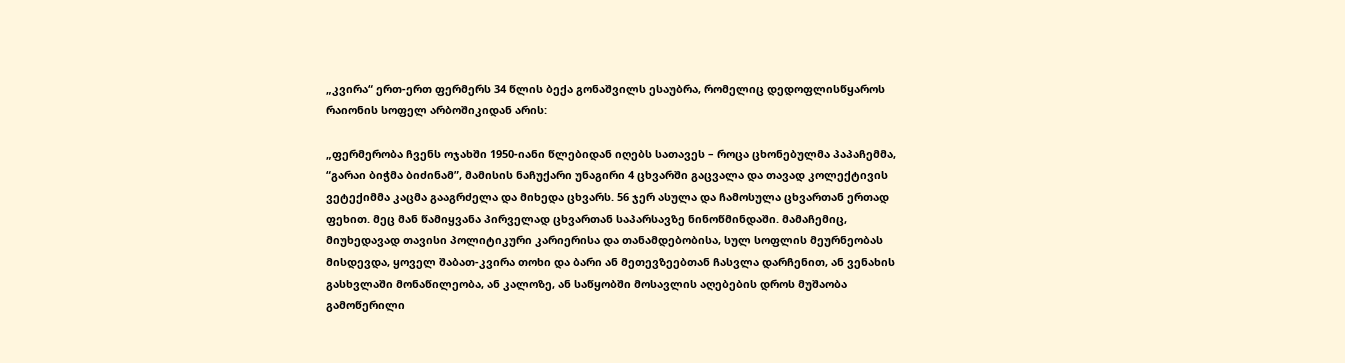„კვირა“ ერთ-ერთ ფერმერს 34 წლის ბექა გონაშვილს ესაუბრა, რომელიც დედოფლისწყაროს რაიონის სოფელ არბოშიკიდან არის:

„ფერმერობა ჩვენს ოჯახში 1950-იანი წლებიდან იღებს სათავეს – როცა ცხონებულმა პაპაჩემმა, “გარაი ბიჭმა ბიძინამ”, მამისის ნაჩუქარი უნაგირი 4 ცხვარში გაცვალა და თავად კოლექტივის ვეტექიმმა კაცმა გააგრძელა და მიხედა ცხვარს. 56 ჯერ ასულა და ჩამოსულა ცხვართან ერთად ფეხით. მეც მან წამიყვანა პირველად ცხვართან საპარსავზე ნინოწმინდაში. მამაჩემიც, მიუხედავად თავისი პოლიტიკური კარიერისა და თანამდებობისა, სულ სოფლის მეურნეობას მისდევდა, ყოველ შაბათ-კვირა თოხი და ბარი ან მეთევზეებთან ჩასვლა დარჩენით, ან ვენახის გასხვლაში მონაწილეობა, ან კალოზე, ან საწყობში მოსავლის აღებების დროს მუშაობა გამოწერილი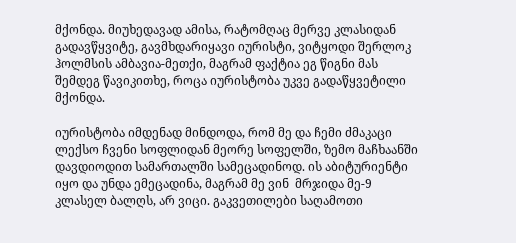მქონდა. მიუხედავად ამისა, რატომღაც მერვე კლასიდან გადავწყვიტე, გავმხდარიყავი იურისტი, ვიტყოდი შერლოკ ჰოლმსის ამბავია-მეთქი, მაგრამ ფაქტია ეგ წიგნი მას შემდეგ წავიკითხე, როცა იურისტობა უკვე გადაწყვეტილი მქონდა.

იურისტობა იმდენად მინდოდა, რომ მე და ჩემი ძმაკაცი ლექსო ჩვენი სოფლიდან მეორე სოფელში, ზემო მაჩხაანში დავდიოდით სამართალში სამეცადინოდ. ის აბიტურიენტი იყო და უნდა ემეცადინა, მაგრამ მე ვინ  მრჯიდა მე-9 კლასელ ბალღს, არ ვიცი. გაკვეთილები საღამოთი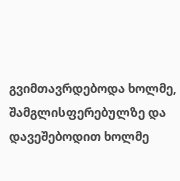გვიმთავრდებოდა ხოლმე, შამგლისფერებულზე და დავეშებოდით ხოლმე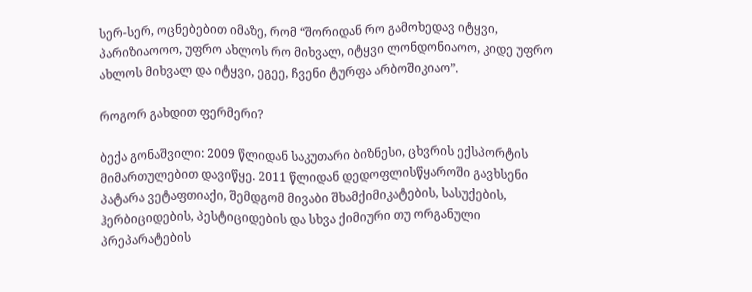სერ-სერ, ოცნებებით იმაზე, რომ “შორიდან რო გამოხედავ იტყვი, პარიზიაოოო, უფრო ახლოს რო მიხვალ, იტყვი ლონდონიაოო, კიდე უფრო ახლოს მიხვალ და იტყვი, ეგეე, ჩვენი ტურფა არბოშიკიაო”.

როგორ გახდით ფერმერი?

ბექა გონაშვილი: 2009 წლიდან საკუთარი ბიზნესი, ცხვრის ექსპორტის მიმართულებით დავიწყე. 2011 წლიდან დედოფლისწყაროში გავხსენი პატარა ვეტაფთიაქი, შემდგომ მივაბი შხამქიმიკატების, სასუქების, ჰერბიციდების, პესტიციდების და სხვა ქიმიური თუ ორგანული პრეპარატების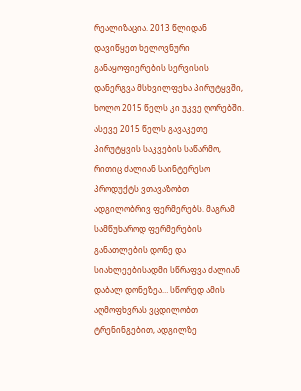რეალიზაცია. 2013 წლიდან დავიწყეთ ხელოვნური განაყოფიერების სერვისის დანერგვა მსხვილფეხა პირუტყვში, ხოლო 2015 წელს კი უკვე ღორებში. ასევე 2015 წელს გავაკეთე პირუტყვის საკვების საწარმო, რითიც ძალიან საინტერესო პროდუქტს ვთავაზობთ ადგილობრივ ფერმერებს. მაგრამ სამწუხაროდ ფერმერების განათლების დონე და სიახლეებისადმი სწრაფვა ძალიან დაბალ დონეზეა… სწორედ ამის აღმოფხვრას ვცდილობთ ტრენინგებით, ადგილზე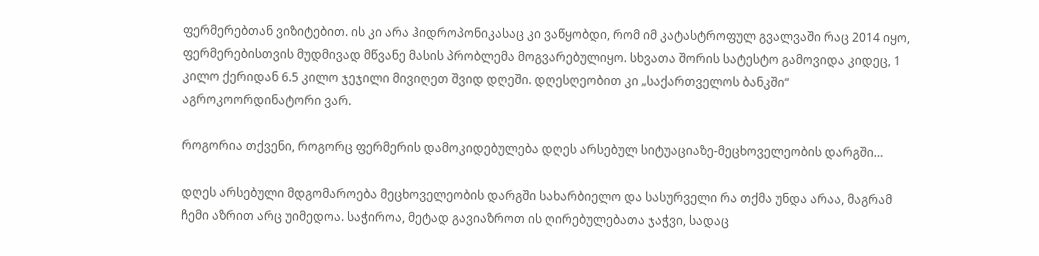ფერმერებთან ვიზიტებით. ის კი არა ჰიდროპონიკასაც კი ვაწყობდი, რომ იმ კატასტროფულ გვალვაში რაც 2014 იყო, ფერმერებისთვის მუდმივად მწვანე მასის პრობლემა მოგვარებულიყო. სხვათა შორის სატესტო გამოვიდა კიდეც, 1 კილო ქერიდან 6.5 კილო ჯეჯილი მივიღეთ შვიდ დღეში. დღესღეობით კი „საქართველოს ბანკში“ აგროკოორდინატორი ვარ.

როგორია თქვენი, როგორც ფერმერის დამოკიდებულება დღეს არსებულ სიტუაციაზე-მეცხოველეობის დარგში…

დღეს არსებული მდგომაროება მეცხოველეობის დარგში სახარბიელო და სასურველი რა თქმა უნდა არაა, მაგრამ ჩემი აზრით არც უიმედოა. საჭიროა, მეტად გავიაზროთ ის ღირებულებათა ჯაჭვი, სადაც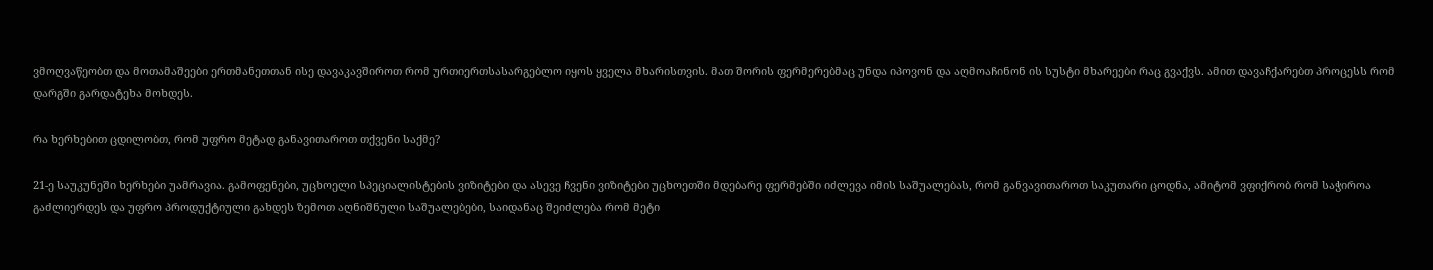ვმოღვაწეობთ და მოთამაშეები ერთმანეთთან ისე დავაკავშიროთ რომ ურთიერთსასარგებლო იყოს ყველა მხარისთვის. მათ შორის ფერმერებმაც უნდა იპოვონ და აღმოაჩინონ ის სუსტი მხარეები რაც გვაქვს. ამით დავაჩქარებთ პროცესს რომ დარგში გარდატეხა მოხდეს.

რა ხერხებით ცდილობთ, რომ უფრო მეტად განავითაროთ თქვენი საქმე?

21-ე საუკუნეში ხერხები უამრავია. გამოფენები, უცხოელი სპეციალისტების ვიზიტები და ასევე ჩვენი ვიზიტები უცხოეთში მდებარე ფერმებში იძლევა იმის საშუალებას, რომ განვავითაროთ საკუთარი ცოდნა, ამიტომ ვფიქრობ რომ საჭიროა გაძლიერდეს და უფრო პროდუქტიული გახდეს ზემოთ აღნიშნული საშუალებები, საიდანაც შეიძლება რომ მეტი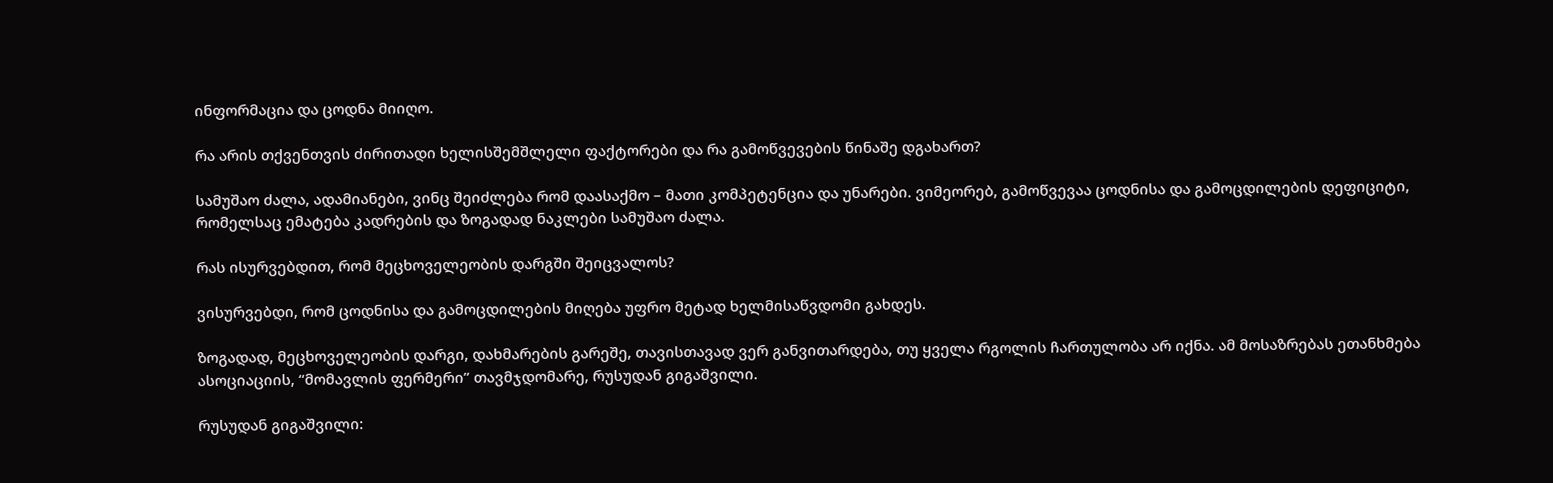ინფორმაცია და ცოდნა მიიღო.

რა არის თქვენთვის ძირითადი ხელისშემშლელი ფაქტორები და რა გამოწვევების წინაშე დგახართ?

სამუშაო ძალა, ადამიანები, ვინც შეიძლება რომ დაასაქმო – მათი კომპეტენცია და უნარები. ვიმეორებ, გამოწვევაა ცოდნისა და გამოცდილების დეფიციტი, რომელსაც ემატება კადრების და ზოგადად ნაკლები სამუშაო ძალა.

რას ისურვებდით, რომ მეცხოველეობის დარგში შეიცვალოს?

ვისურვებდი, რომ ცოდნისა და გამოცდილების მიღება უფრო მეტად ხელმისაწვდომი გახდეს.

ზოგადად, მეცხოველეობის დარგი, დახმარების გარეშე, თავისთავად ვერ განვითარდება, თუ ყველა რგოლის ჩართულობა არ იქნა. ამ მოსაზრებას ეთანხმება ასოციაციის, “მომავლის ფერმერი” თავმჯდომარე, რუსუდან გიგაშვილი.

რუსუდან გიგაშვილი: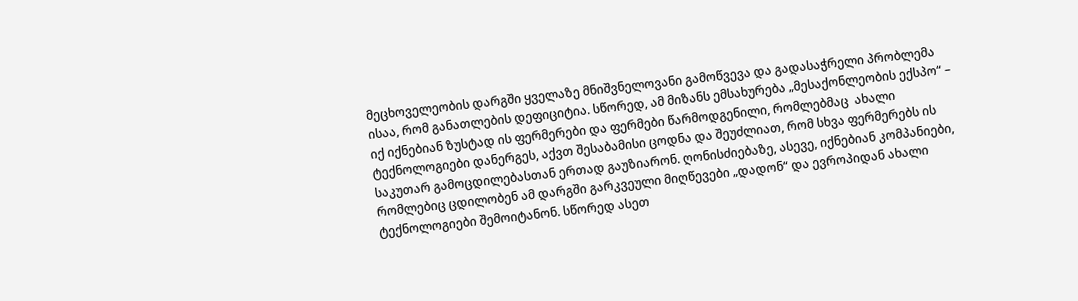მეცხოველეობის დარგში ყველაზე მნიშვნელოვანი გამოწვევა და გადასაჭრელი პრობლემა ისაა, რომ განათლების დეფიციტია. სწორედ, ამ მიზანს ემსახურება „მესაქონლეობის ექსპო“ – იქ იქნებიან ზუსტად ის ფერმერები და ფერმები წარმოდგენილი, რომლებმაც  ახალი ტექნოლოგიები დანერგეს, აქვთ შესაბამისი ცოდნა და შეუძლიათ, რომ სხვა ფერმერებს ის საკუთარ გამოცდილებასთან ერთად გაუზიარონ. ღონისძიებაზე, ასევე, იქნებიან კომპანიები, რომლებიც ცდილობენ ამ დარგში გარკვეული მიღწევები „დადონ“ და ევროპიდან ახალი ტექნოლოგიები შემოიტანონ. სწორედ ასეთ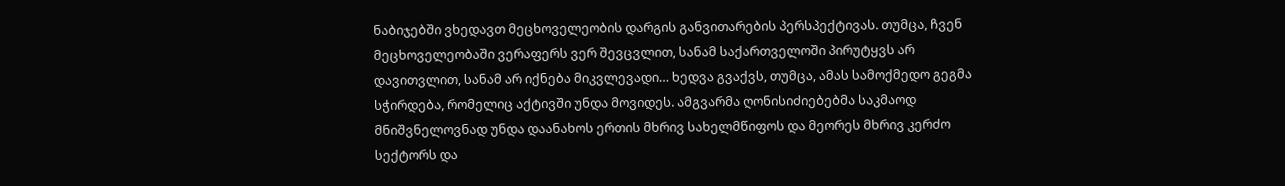ნაბიჯებში ვხედავთ მეცხოველეობის დარგის განვითარების პერსპექტივას. თუმცა, ჩვენ მეცხოველეობაში ვერაფერს ვერ შევცვლით, სანამ საქართველოში პირუტყვს არ დავითვლით, სანამ არ იქნება მიკვლევადი… ხედვა გვაქვს, თუმცა, ამას სამოქმედო გეგმა სჭირდება, რომელიც აქტივში უნდა მოვიდეს. ამგვარმა ღონისიძიებებმა საკმაოდ მნიშვნელოვნად უნდა დაანახოს ერთის მხრივ სახელმწიფოს და მეორეს მხრივ კერძო სექტორს და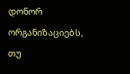დონორ ორგანიზაციებს, თუ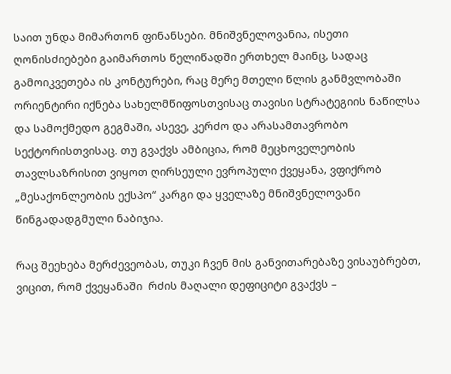საით უნდა მიმართონ ფინანსები. მნიშვნელოვანია, ისეთი ღონისძიებები გაიმართოს წელიწადში ერთხელ მაინც, სადაც გამოიკვეთება ის კონტურები, რაც მერე მთელი წლის განმვლობაში ორიენტირი იქნება სახელმწიფოსთვისაც თავისი სტრატეგიის ნაწილსა და სამოქმედო გეგმაში, ასევე, კერძო და არასამთავრობო სექტორისთვისაც. თუ გვაქვს ამბიცია, რომ მეცხოველეობის თავლსაზრისით ვიყოთ ღირსეული ევროპული ქვეყანა, ვფიქრობ „მესაქონლეობის ექსპო“ კარგი და ყველაზე მნიშვნელოვანი წინგადადგმული ნაბიჯია.

რაც შეეხება მერძევეობას, თუკი ჩვენ მის განვითარებაზე ვისაუბრებთ, ვიცით, რომ ქვეყანაში  რძის მაღალი დეფიციტი გვაქვს –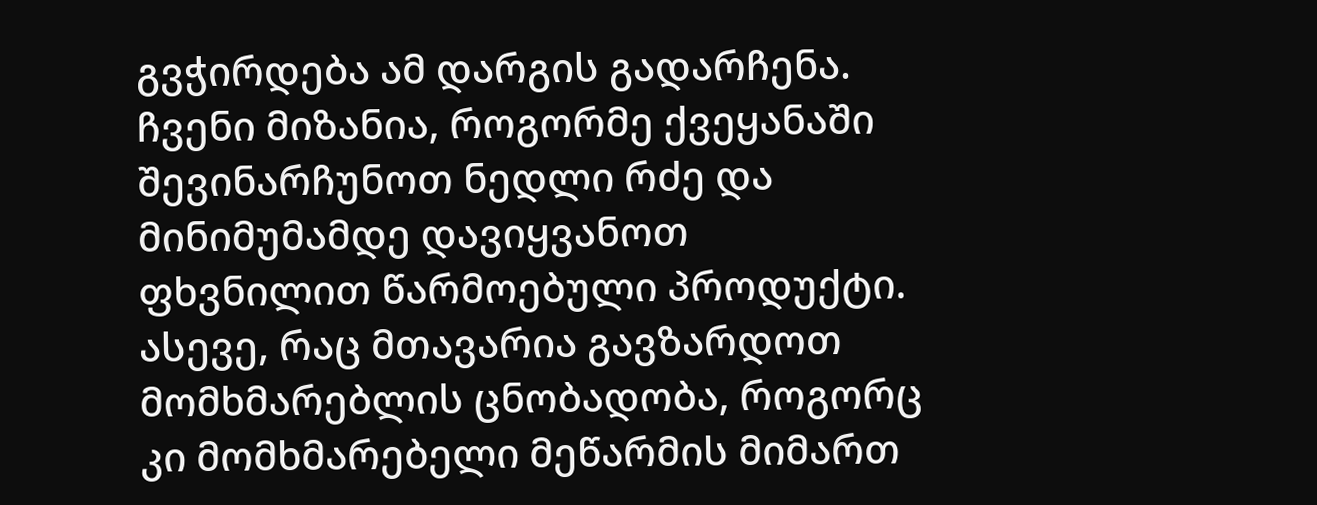გვჭირდება ამ დარგის გადარჩენა. ჩვენი მიზანია, როგორმე ქვეყანაში შევინარჩუნოთ ნედლი რძე და მინიმუმამდე დავიყვანოთ ფხვნილით წარმოებული პროდუქტი. ასევე, რაც მთავარია გავზარდოთ მომხმარებლის ცნობადობა, როგორც კი მომხმარებელი მეწარმის მიმართ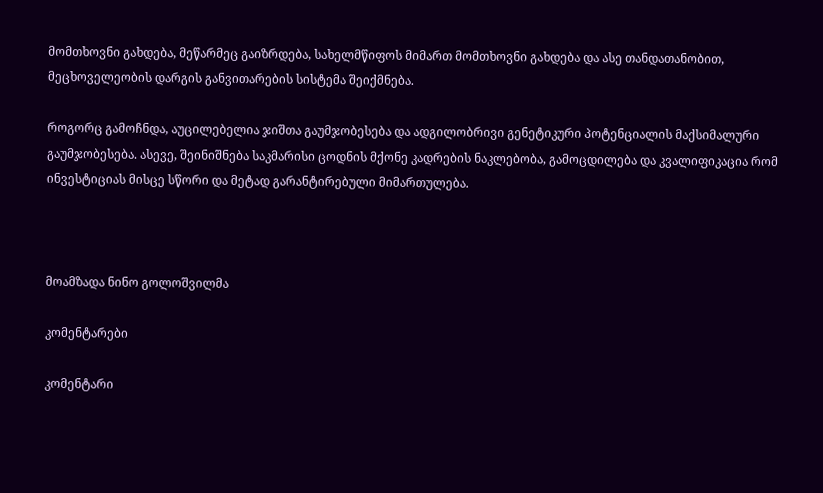მომთხოვნი გახდება, მეწარმეც გაიზრდება, სახელმწიფოს მიმართ მომთხოვნი გახდება და ასე თანდათანობით, მეცხოველეობის დარგის განვითარების სისტემა შეიქმნება.

როგორც გამოჩნდა, აუცილებელია ჯიშთა გაუმჯობესება და ადგილობრივი გენეტიკური პოტენციალის მაქსიმალური გაუმჯობესება. ასევე, შეინიშნება საკმარისი ცოდნის მქონე კადრების ნაკლებობა, გამოცდილება და კვალიფიკაცია რომ ინვესტიციას მისცე სწორი და მეტად გარანტირებული მიმართულება.



მოამზადა ნინო გოლოშვილმა

კომენტარები

კომენტარი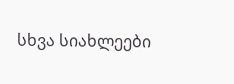სხვა სიახლეები